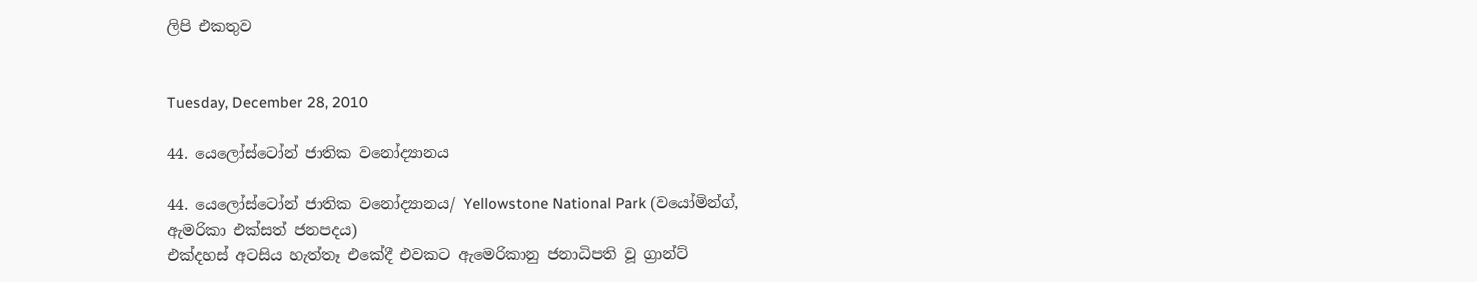ලිපි එකතුව


Tuesday, December 28, 2010

44. යෙලෝස්ටෝන් ජාතික වනෝද්‍යානය

44. යෙලෝස්ටෝන් ජාතික වනෝද්‍යානය/ Yellowstone National Park (වයෝමින්ග්, ඇමරිකා එක්සත් ජනපදය)
එක්දහස් අටසිය හැත්තෑ එකේදී එවකට ඇමෙරිකානු ජනාධිපති වූ ග්‍රාන්ට්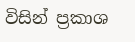විසින් ප්‍රකාශ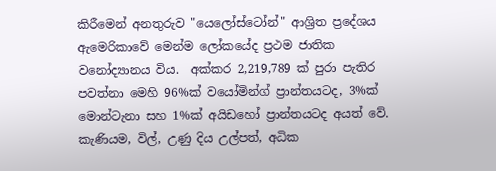කිරීමෙන් අනතුරුව "යෙලෝස්ටෝන්" ආශ්‍රිත ප්‍රදේශය ඇමෙරිකාවේ මෙන්ම ලෝකයේද ප්‍රථම ජාතික වනෝද්‍යානය විය.  අක්කර 2,219,789 ක් පුරා පැතිර පවත්නා මෙහි 96%ක් වයෝමින්ග් ප්‍රාන්තයටද, 3%ක් මොන්ටැනා සහ 1%ක් අයිඩහෝ ප්‍රාන්තයටද අයත් වේ. කැණියම, විල්, උණු දිය උල්පත්, අධික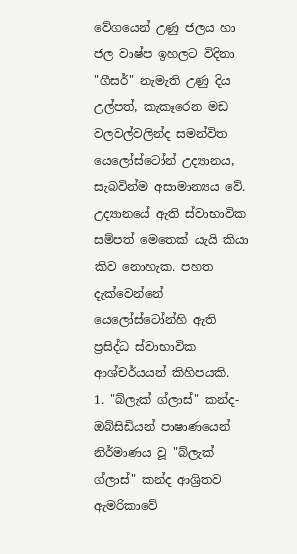වේගයෙන් උණු ජලය හා ජල වාෂ්ප ඉහලට විදිනා "ගීසර්" නැමැති උණු දිය උල්පත්, කැකෑරෙන මඩ වලවල්වලින්ද සමන්විත යෙලෝස්ටෝන් උද්‍යානය, සැබවින්ම අසාමාන්‍යය වේ. උද්‍යානයේ ඇති ස්වාභාවික සම්පත් මෙතෙක් යැයි කියා කිව නොහැක. පහත දැක්වෙන්නේ යෙලෝස්ටෝන්හි ඇති ප්‍රසිද්ධ ස්වාභාවික ආශ්චර්යයන් කිහිපයකි.
1. "බ්ලැක් ග්ලාස්" කන්ද- ඔබ්සිඩියන් පාෂාණයෙන් නිර්මාණය වූ "බ්ලැක් ග්ලාස්" කන්ද ආශ්‍රිතව ඇමරිකාවේ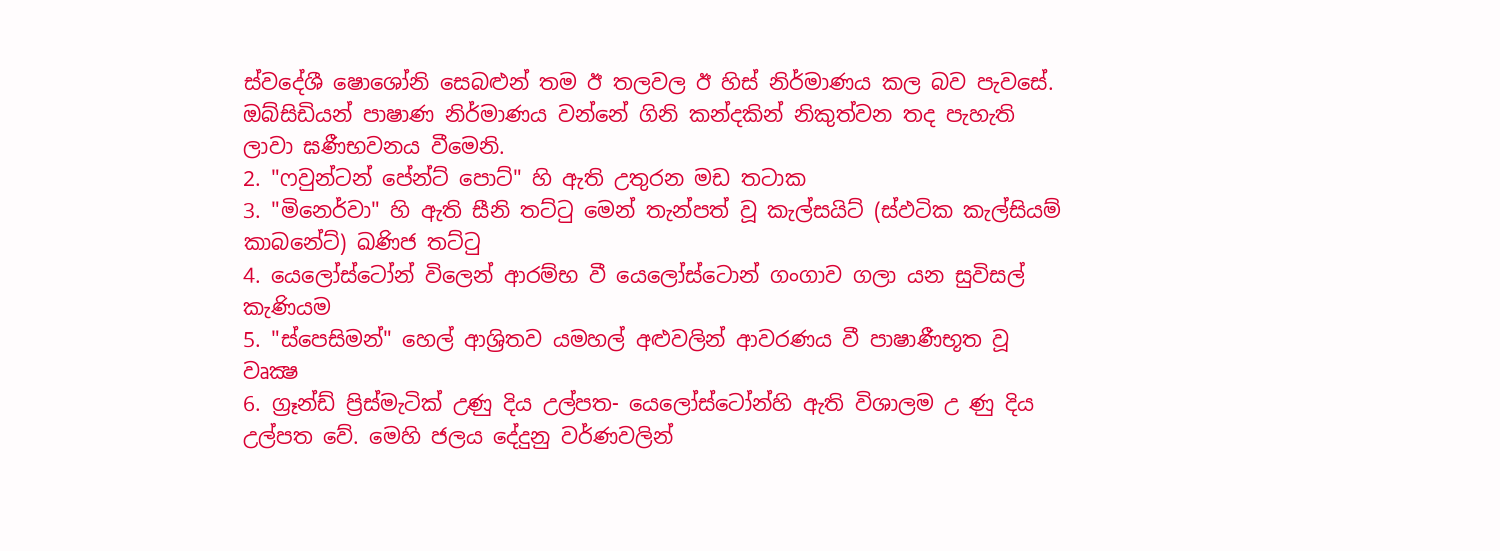ස්වදේශී ෂොශෝනි සෙබළුන් තම ඊ තලවල ඊ හිස් නිර්මාණය කල බව පැවසේ. ඔබ්සිඩියන් පාෂාණ නිර්මාණය වන්නේ ගිනි කන්දකින් නිකුත්වන තද පැහැති ලාවා ඝණීභවනය වීමෙනි.
2. "ෆවුන්ටන් පේන්ට් පොට්" හි ඇති උතුරන මඩ තටාක
3. "මිනෙර්වා" හි ඇති සීනි තට්ටු මෙන් තැන්පත් වූ කැල්සයිට් (ස්ඵටික කැල්සියම් කාබනේට්) ඛණිජ තට්ටු
4. යෙලෝස්ටෝන් විලෙන් ආරම්භ වී යෙලෝස්ටොන් ගංගාව ගලා යන සුවිසල් කැණියම
5. "ස්පෙසිමන්" හෙල් ආශ්‍රිතව යමහල් අළුවලින් ආවරණය වී පාෂාණීභූත වූ වෘක්‍ෂ
6. ග්‍රෑන්ඩ් ප්‍රිස්මැටික් උණු දිය උල්පත- යෙලෝස්ටෝන්හි ඇති විශාලම උ ණු දිය උල්පත වේ. මෙහි ජලය දේදුනු වර්ණවලින්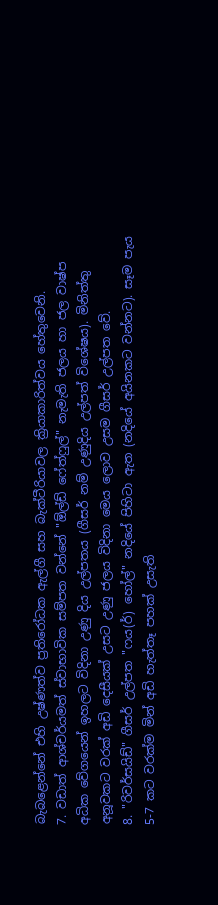බැබළෙන්නේ එහි උෂ්ණත්ව ප්‍රතිරෝධක ඇල්ගී සහ බැක්ටීරියාවල ක්‍රියාකාරිත්වය හේතුවෙනි.
7. වඩාත් ආශ්චර්යමත් ස්වාභාවික සම්පත වන්නේ "ඕල්ඩ් ෆේත්ෆුල්" නැමැති ජලය හා ජල වාෂ්ප අධික වේගයෙන් ඉහලට විදිනා උණු දිය උල්පතය (ගීසර් නම් උණුදිය උල්පත් විශේෂය). මිනිත්තු අනූවකට වරක් අඩි දෙසීයක් උසට උණු ජලය විදිනා මෙය ලොව උසම ගීසර් උල්පත වේ.
8. "රිවර්සයිඩ්" ගීසර් උල්පත "ෆය(ර්) හෝල්" නදියේ පිහිටා ඇත (නදියේ අයිනකට වන්නට). සෑම පැය 5-7 කට වරක්ම මින් අඩි හැත්තෑ පහක් උසැති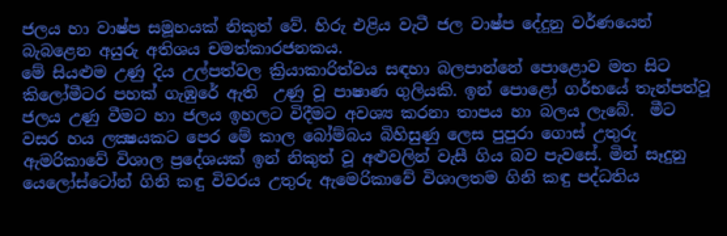ජලය හා වාෂ්ප සමූහයක් නිකුත් වේ. හිරු එළිය වැටී ජල වාෂ්ප දේදුනු වර්ණයෙන් බැබළෙන අයුරු අතිශය චමත්කාරජනකය.
මේ සියළුම උණු දිය උල්පත්වල ක්‍රියාකාරිත්වය සඳහා බලපාන්නේ පොළොව මත සිට කිලෝමීටර පහක් ගැඹුරේ ඇති  උණු වූ පාෂාණ ගුලියකි. ඉන් පොළෝ ගර්භයේ තැන්පත්වූ ජලය උණු වීමට හා ජලය ඉහලට විදීමට අවශ්‍ය කරනා තාපය හා බලය ලැබේ.  මීට වසර හය ලක්‍ෂයකට පෙර මේ කාල බෝම්බය බිහිසුණු ලෙස පුපුරා ගොස් උතුරු ඇමරිකාවේ විශාල ප්‍රදේශයක් ඉන් නිකුත් වූ අළුවලින් වැසී ගිය බව පැවසේ. මින් සෑදුනු යෙලෝස්ටෝන් ගිනි කඳු විවරය උතුරු ඇමෙරිකාවේ විශාලතම ගිනි කඳු පද්ධතිය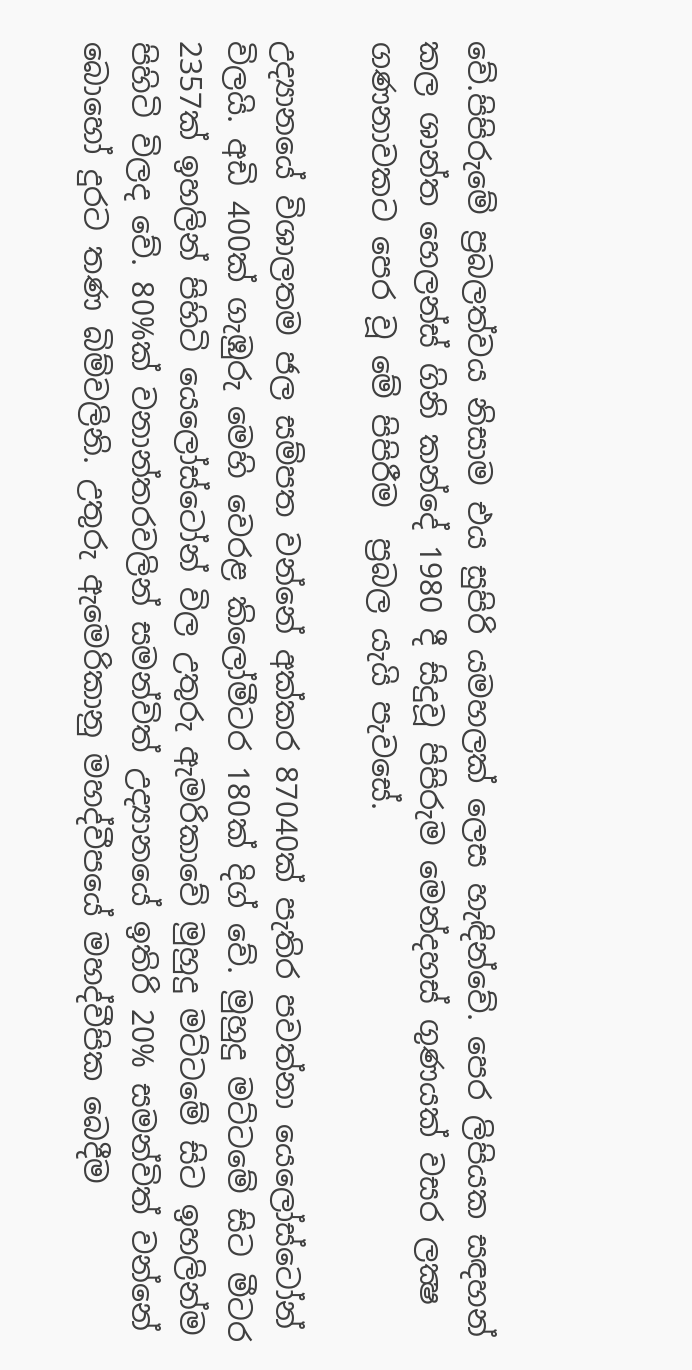වේ.පිපිරුමේ ප්‍රබලත්වය නිසාම එය සුපිරි යමහලක් ලෙස හැඳින්වේ. පෙර ලිපියක සඳහන් කල ශාන්ත හෙලන්ස් ගිනි කන්දේ 1980 දී සිදුවූ පිපිරුම මෙන්දහස් ගුණයක් වසර ලක්‍ෂ ගණනාවකට පෙර වූ මේ පිපිරීම  ප්‍රබල යැයි පැවසේ.

උද්‍යානයේ විශාලතම ජල සම්පත වන්නේ අක්කර 87040ක් පැතිර පවත්නා යෙලෝස්ටෝන් විලයි. අඩි 400ක් ගැඹුරු මෙහි වෙරළ කිලෝමීටර 180ක් දිග් වේ. මුහුදු මට්ටමේ සිට මීටර 2357ක් ඉහලින් පිහිටි යෙලෝස්ටෝන් විල උතුරු ඇමරිකාවේ මුහුදු මට්ටමේ සිට ඉහලින්ම පිහිටි විලද වේ. 80%ක් වනාන්තරවලින් සමන්විත් උද්‍යානයේ ඉතිරි 20% සමන්විත් වන්නේ බොහෝ දුරට තණ බිම්වලිනි. උතුරු ඇමෙරිකානු මහද්වීපයේ මහද්වීපික බෙදීම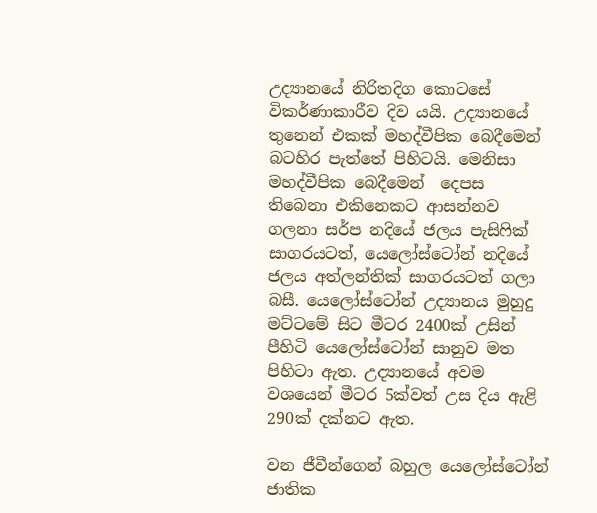උද්‍යානයේ නිරිතදිග කොටසේ විකර්ණාකාරීව දිව යයි. උද්‍යානයේ තුනෙන් එකක් මහද්වීපික බෙදීමෙන් බටහිර පැත්තේ පිහිටයි. මෙනිසා මහද්වීපික බෙදීමෙන්  දෙපස තිබෙනා එකිනෙකට ආසන්නව ගලනා සර්ප නදියේ ජලය පැසිෆික් සාගරයටත්, යෙලෝස්ටෝන් නදියේ ජලය අත්ලන්තික් සාගරයටත් ගලා බසී. යෙලෝස්ටෝන් උද්‍යානය මුහුදු මට්ටමේ සිට මීටර 2400ක් උසින් පීහිටි යෙලෝස්ටෝන් සානුව මත පිහිටා ඇත. උද්‍යානයේ අවම වශයෙන් මීටර 5ක්වත් උස දිය ඇළි 290ක් දක්නට ඇත.

වන ජීවීන්ගෙන් බහුල යෙලෝස්ටෝන් ජාතික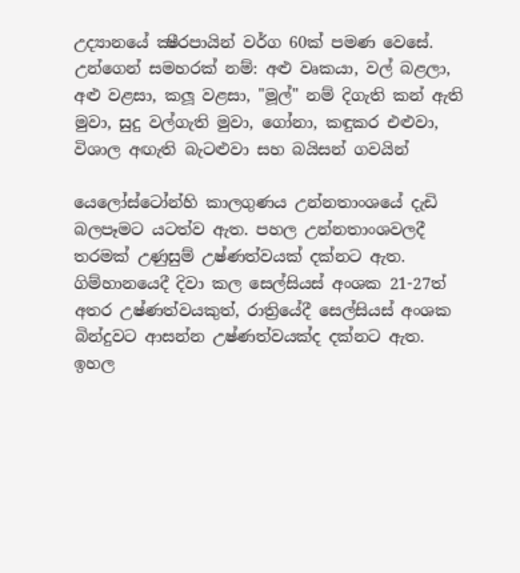උද්‍යානයේ ක්‍ෂීරපායින් වර්ග 60ක් පමණ වෙසේ. උන්ගෙන් සමහරක් නම්: අළු වෘකයා, වල් බළලා, අළු වළසා, කලූ වළසා, "මූල්" නම් දිගැති කන් ඇති මුවා, සුදු වල්ගැති මුවා, ගෝනා, කඳුකර එළුවා, විශාල අඟැති බැටළුවා සහ බයිසන් ගවයින්

යෙලෝස්ටෝන්හි කාලගුණය උන්නතාංශයේ දැඩි බලපෑමට යටත්ව ඇත. පහල උන්නතාංශවලදී තරමක් උණුසුම් උෂ්ණත්වයක් දක්නට ඇත. ගිම්හානයෙදී දිවා කල සෙල්සියස් අංශක 21-27ත් අතර උෂ්ණත්වයකුත්, රාත්‍රියේදී සෙල්සියස් අංශක බින්දුවට ආසන්න උෂ්ණත්වයක්ද දක්නට ඇත. ඉහල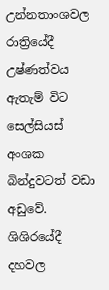උන්නතාංශවල රාත්‍රියේදී උෂ්ණත්වය ඇතැම් විට සෙල්සියස් අංශක බින්දුවටත් වඩා අඩුවේ. ශිශිරයේදී දහවල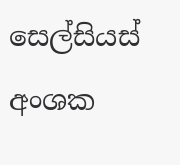සෙල්සියස් අංශක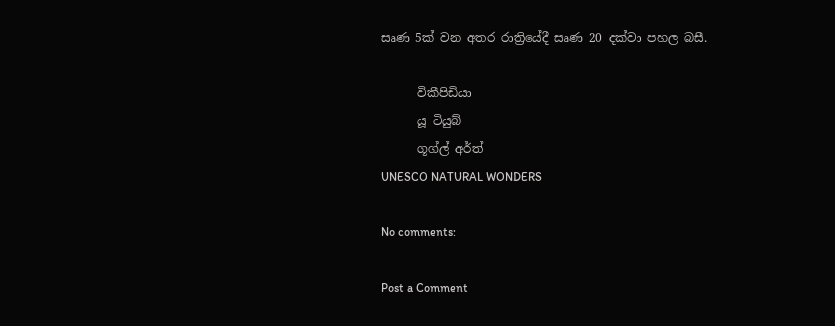සෘණ 5ක් වන අතර රාත්‍රියේදී සෘණ 20 දක්වා පහල බසී.

      විකීපිඩියා
      යූ ටියුබ්
      ගූග්ල් අර්ත්
UNESCO NATURAL WONDERS

No comments:

Post a Comment